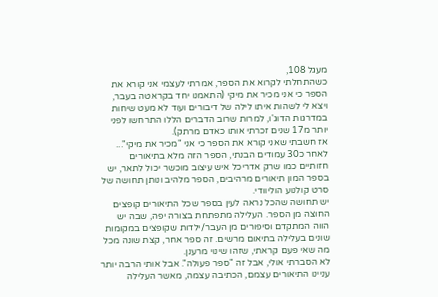מעגל 108,
כשהתחלתי לקרוא את הספר, אמרתי לעצמי אני קורא את הספר כי אני מכיר את מיקי (התאמנו יחד בקראטה בעבר, ויצא לי לשהות איתו לילה של דיבורים ועוד לא מעט שיחות במדרגות הדוג'ו, למרות שרוב הדברים הללו התרחשו לפני יותר מ17 שנים זכרתי אותו כאדם מרתק).
אז חשבתי שאני קורא את הספר כי אני "מכיר את מיקי"...
לאחר כ30 עמודים הבנתי, הספר הזה מלא בתיאורים חזותיים כמו שרק אדריכל איש עיצוב מוכשר יכול לתאר, יש בספר המון תיאורים מרהיבים, הספר מלהיב ונותן תחושה של סרט קולנוע הוליוודי.
יש תחושה שהכל נראה לעין בספר שכל התיאורים קופצים החוצה מן הספר. העלילה מתפתחת בצורה יפה, שבה יש הווה המתקדם וסיפורים מן העבר/ילדות שקופצים במקומות שונים בעלילה בתיאום מרשים. זה ספר אחר, קצת שונה מכל מה שאי פעם קראתי, שזהו שינוי מרענן.
לא הסברתי אולי, אבל זה "ספר פעולה". אבל אותי הרבה יותר עניינו התיאורים עצמם, הכתיבה עצמה, מאשר העלילה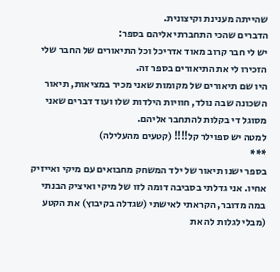שהייתה מענינת וקיצונית.
הדברים שהכי התחברתי אליהם בספר:
יש לי חבר קרוב מאוד אדריכל וכל התיאורים של החבר שלי הזכירו לי את התיאורים בספר זה.
היו שם תיאורים של מקומות שאני מכיר במציאות, תיאור השכונה שבה נולד, חוויות הילדות שלו ועוד דברים שאני מסוגל די בקלות להתחבר אליהם.
למטה יש ספוילר קל!!!! (קטעים מהעלילה)
***
בספר ישנו תיאור של ילד המשחק מחבואים עם מיקי ואייזיק אחיו. אני גדלתי בסביבה דומה לזו של מיקי ואיציק הבנתי במה מדובר, הקראתי לאישתי (שגדלה בקיבוץ) את הקטע (מבלי לגלות לה את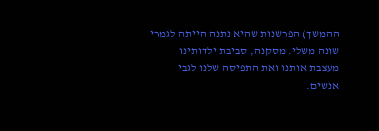ההמשך) הפרשנות שהיא נתנה הייתה לגמרי שונה משלי. מסקנה, סביבת ילדותינו מעצבת אותנו ואת התפיסה שלנו לגבי אנשים.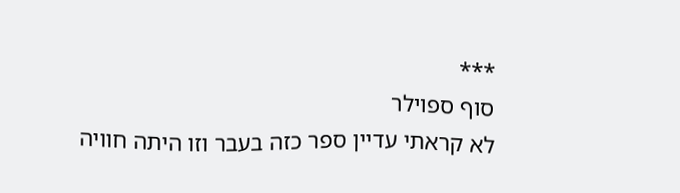***
סוף ספוילר
לא קראתי עדיין ספר כזה בעבר וזו היתה חוויה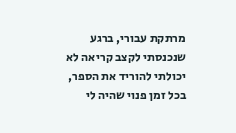מרתקת עבורי, ברגע שנכנסתי לקצב קריאה לא יכולתי להוריד את הספר, בכל זמן פנוי שהיה לי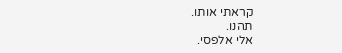קראתי אותו.
תהנו.
אלי אלפסי.